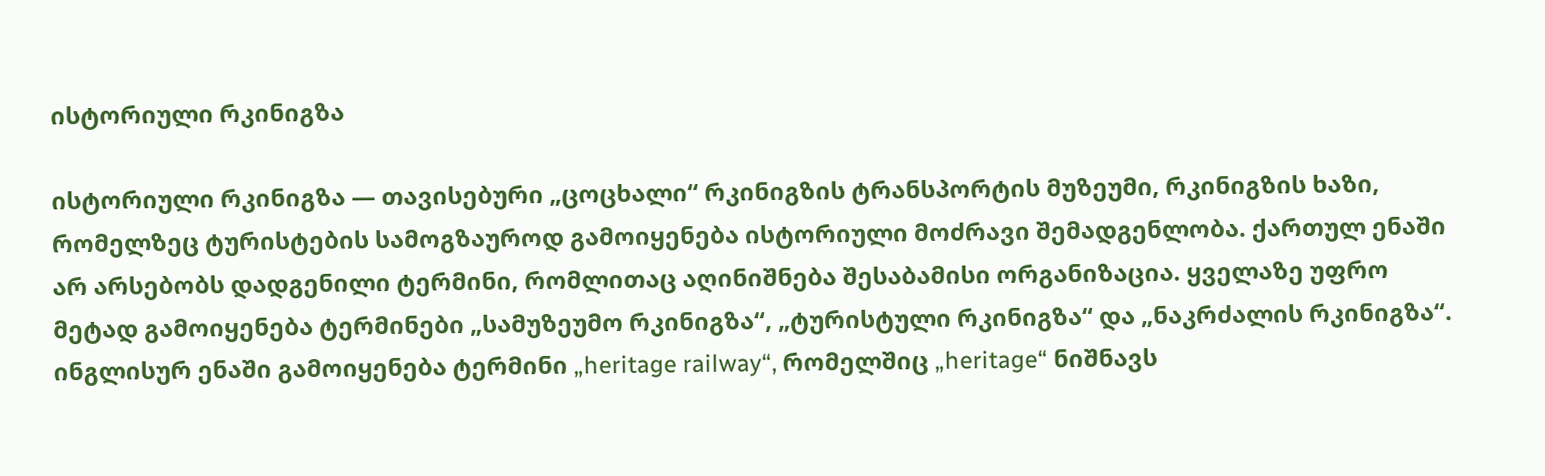ისტორიული რკინიგზა

ისტორიული რკინიგზა — თავისებური „ცოცხალი“ რკინიგზის ტრანსპორტის მუზეუმი, რკინიგზის ხაზი, რომელზეც ტურისტების სამოგზაუროდ გამოიყენება ისტორიული მოძრავი შემადგენლობა. ქართულ ენაში არ არსებობს დადგენილი ტერმინი, რომლითაც აღინიშნება შესაბამისი ორგანიზაცია. ყველაზე უფრო მეტად გამოიყენება ტერმინები „სამუზეუმო რკინიგზა“, „ტურისტული რკინიგზა“ და „ნაკრძალის რკინიგზა“. ინგლისურ ენაში გამოიყენება ტერმინი „heritage railway“, რომელშიც „heritage“ ნიშნავს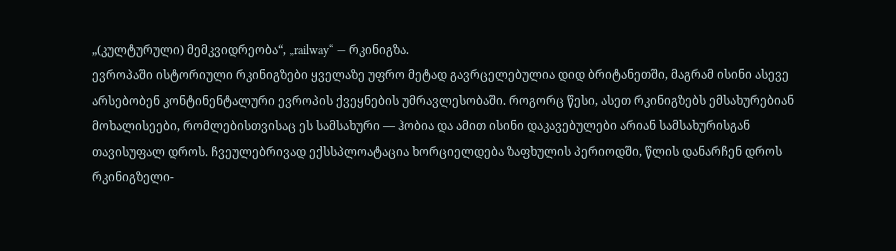„(კულტურული) მემკვიდრეობა“, „railway“ — რკინიგზა.
ევროპაში ისტორიული რკინიგზები ყველაზე უფრო მეტად გავრცელებულია დიდ ბრიტანეთში, მაგრამ ისინი ასევე არსებობენ კონტინენტალური ევროპის ქვეყნების უმრავლესობაში. როგორც წესი, ასეთ რკინიგზებს ემსახურებიან მოხალისეები, რომლებისთვისაც ეს სამსახური — ჰობია და ამით ისინი დაკავებულები არიან სამსახურისგან თავისუფალ დროს. ჩვეულებრივად ექსსპლოატაცია ხორციელდება ზაფხულის პერიოდში, წლის დანარჩენ დროს რკინიგზელი-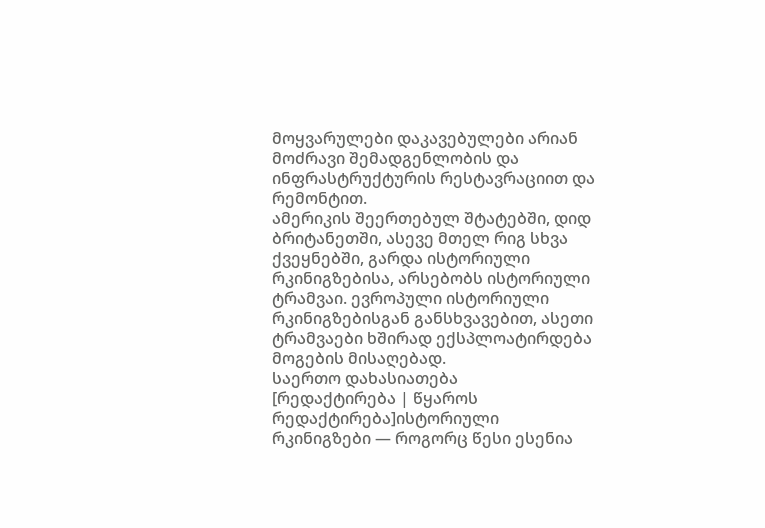მოყვარულები დაკავებულები არიან მოძრავი შემადგენლობის და ინფრასტრუქტურის რესტავრაციით და რემონტით.
ამერიკის შეერთებულ შტატებში, დიდ ბრიტანეთში, ასევე მთელ რიგ სხვა ქვეყნებში, გარდა ისტორიული რკინიგზებისა, არსებობს ისტორიული ტრამვაი. ევროპული ისტორიული რკინიგზებისგან განსხვავებით, ასეთი ტრამვაები ხშირად ექსპლოატირდება მოგების მისაღებად.
საერთო დახასიათება
[რედაქტირება | წყაროს რედაქტირება]ისტორიული რკინიგზები — როგორც წესი ესენია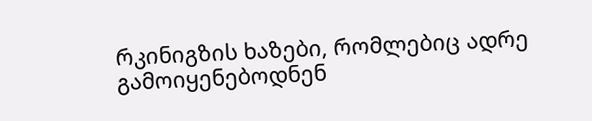რკინიგზის ხაზები, რომლებიც ადრე გამოიყენებოდნენ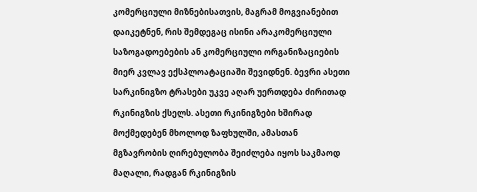კომერციული მიზნებისათვის, მაგრამ მოგვიანებით დაიკეტნენ, რის შემდეგაც ისინი არაკომერციული საზოგადოებების ან კომერციული ორგანიზაციების მიერ კვლავ ექსპლოატაციაში შევიდნენ. ბევრი ასეთი სარკინიგზო ტრასები უკვე აღარ უერთდება ძირითად რკინიგზის ქსელს. ასეთი რკინიგზები ხშირად მოქმედებენ მხოლოდ ზაფხულში, ამასთან მგზავრობის ღირებულობა შეიძლება იყოს საკმაოდ მაღალი, რადგან რკინიგზის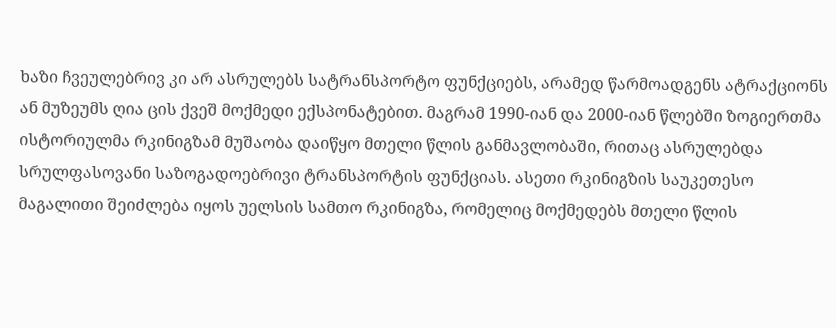ხაზი ჩვეულებრივ კი არ ასრულებს სატრანსპორტო ფუნქციებს, არამედ წარმოადგენს ატრაქციონს ან მუზეუმს ღია ცის ქვეშ მოქმედი ექსპონატებით. მაგრამ 1990-იან და 2000-იან წლებში ზოგიერთმა ისტორიულმა რკინიგზამ მუშაობა დაიწყო მთელი წლის განმავლობაში, რითაც ასრულებდა სრულფასოვანი საზოგადოებრივი ტრანსპორტის ფუნქციას. ასეთი რკინიგზის საუკეთესო მაგალითი შეიძლება იყოს უელსის სამთო რკინიგზა, რომელიც მოქმედებს მთელი წლის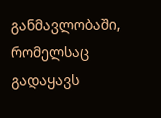განმავლობაში, რომელსაც გადაყავს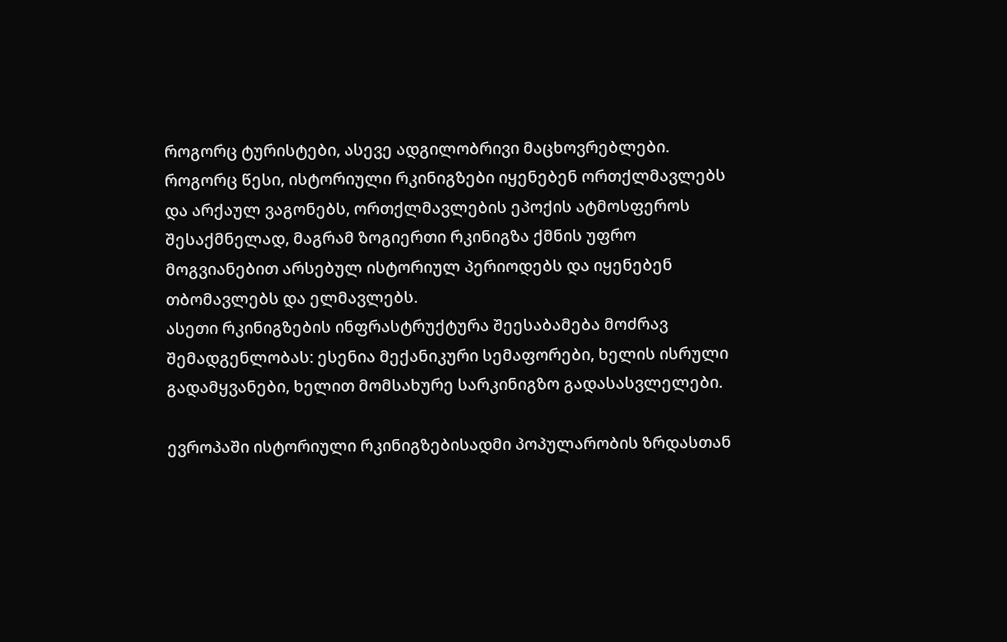როგორც ტურისტები, ასევე ადგილობრივი მაცხოვრებლები.
როგორც წესი, ისტორიული რკინიგზები იყენებენ ორთქლმავლებს და არქაულ ვაგონებს, ორთქლმავლების ეპოქის ატმოსფეროს შესაქმნელად, მაგრამ ზოგიერთი რკინიგზა ქმნის უფრო მოგვიანებით არსებულ ისტორიულ პერიოდებს და იყენებენ თბომავლებს და ელმავლებს.
ასეთი რკინიგზების ინფრასტრუქტურა შეესაბამება მოძრავ შემადგენლობას: ესენია მექანიკური სემაფორები, ხელის ისრული გადამყვანები, ხელით მომსახურე სარკინიგზო გადასასვლელები.

ევროპაში ისტორიული რკინიგზებისადმი პოპულარობის ზრდასთან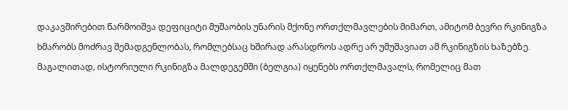დაკავშირებით წარმოიშვა დეფიციტი მუშაობის უნარის მქონე ორთქლმავლების მიმართ, ამიტომ ბევრი რკინიგზა ხმარობს მოძრავ შემადგენლობას, რომლებსაც ხშირად არასდროს ადრე არ უმუშავიათ ამ რკინიგზის ხაზებზე. მაგალითად, ისტორიული რკინიგზა მალდეგემში (ბელგია) იყენებს ორთქლმავალს, რომელიც მათ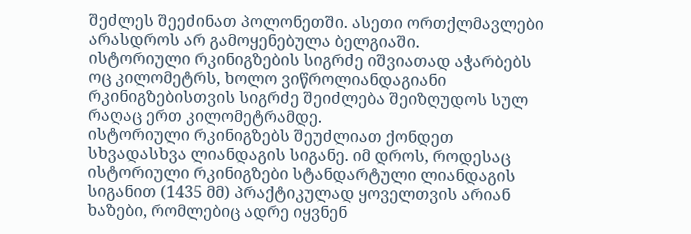შეძლეს შეეძინათ პოლონეთში. ასეთი ორთქლმავლები არასდროს არ გამოყენებულა ბელგიაში.
ისტორიული რკინიგზების სიგრძე იშვიათად აჭარბებს ოც კილომეტრს, ხოლო ვიწროლიანდაგიანი რკინიგზებისთვის სიგრძე შეიძლება შეიზღუდოს სულ რაღაც ერთ კილომეტრამდე.
ისტორიული რკინიგზებს შეუძლიათ ქონდეთ სხვადასხვა ლიანდაგის სიგანე. იმ დროს, როდესაც ისტორიული რკინიგზები სტანდარტული ლიანდაგის სიგანით (1435 მმ) პრაქტიკულად ყოველთვის არიან ხაზები, რომლებიც ადრე იყვნენ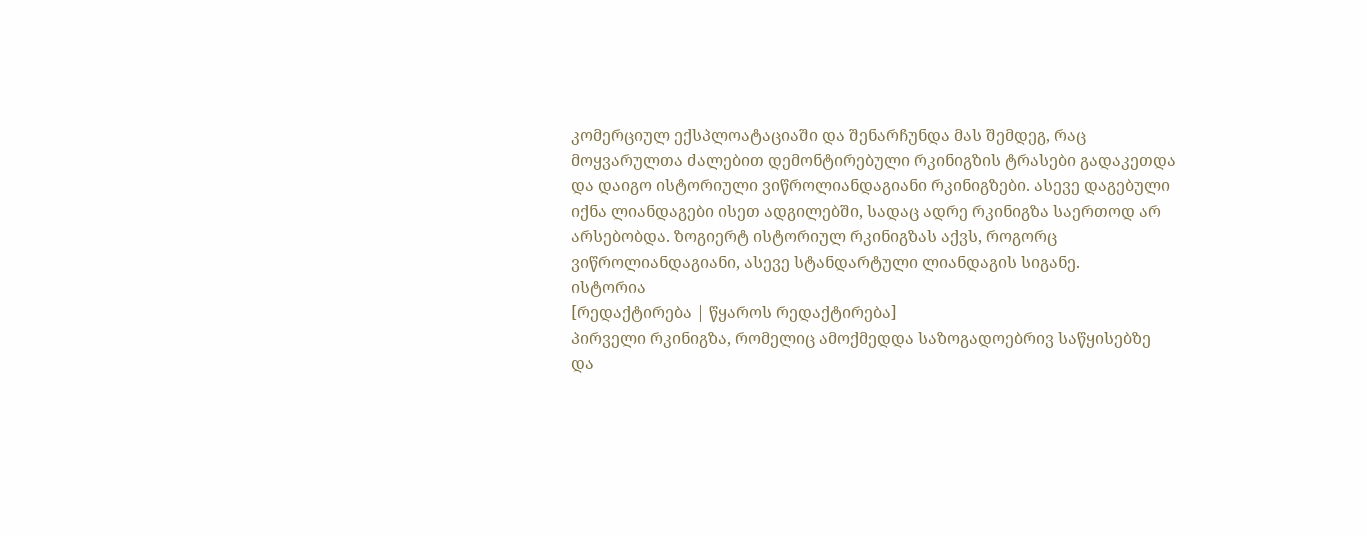კომერციულ ექსპლოატაციაში და შენარჩუნდა მას შემდეგ, რაც მოყვარულთა ძალებით დემონტირებული რკინიგზის ტრასები გადაკეთდა და დაიგო ისტორიული ვიწროლიანდაგიანი რკინიგზები. ასევე დაგებული იქნა ლიანდაგები ისეთ ადგილებში, სადაც ადრე რკინიგზა საერთოდ არ არსებობდა. ზოგიერტ ისტორიულ რკინიგზას აქვს, როგორც ვიწროლიანდაგიანი, ასევე სტანდარტული ლიანდაგის სიგანე.
ისტორია
[რედაქტირება | წყაროს რედაქტირება]
პირველი რკინიგზა, რომელიც ამოქმედდა საზოგადოებრივ საწყისებზე და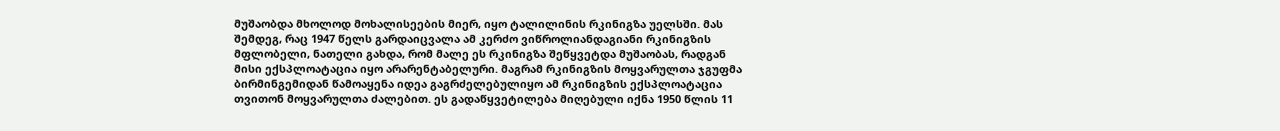მუშაობდა მხოლოდ მოხალისეების მიერ, იყო ტალილინის რკინიგზა უელსში. მას შემდეგ, რაც 1947 წელს გარდაიცვალა ამ კერძო ვიწროლიანდაგიანი რკინიგზის მფლობელი, ნათელი გახდა, რომ მალე ეს რკინიგზა შეწყვეტდა მუშაობას, რადგან მისი ექსპლოატაცია იყო არარენტაბელური. მაგრამ რკინიგზის მოყვარულთა ჯგუფმა ბირმინგემიდან წამოაყენა იდეა გაგრძელებულიყო ამ რკინიგზის ექსპლოატაცია თვითონ მოყვარულთა ძალებით. ეს გადაწყვეტილება მიღებული იქნა 1950 წლის 11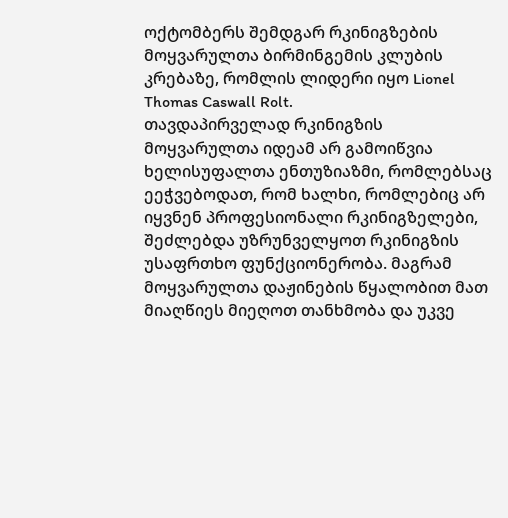ოქტომბერს შემდგარ რკინიგზების მოყვარულთა ბირმინგემის კლუბის კრებაზე, რომლის ლიდერი იყო Lionel Thomas Caswall Rolt.
თავდაპირველად რკინიგზის მოყვარულთა იდეამ არ გამოიწვია ხელისუფალთა ენთუზიაზმი, რომლებსაც ეეჭვებოდათ, რომ ხალხი, რომლებიც არ იყვნენ პროფესიონალი რკინიგზელები, შეძლებდა უზრუნველყოთ რკინიგზის უსაფრთხო ფუნქციონერობა. მაგრამ მოყვარულთა დაჟინების წყალობით მათ მიაღწიეს მიეღოთ თანხმობა და უკვე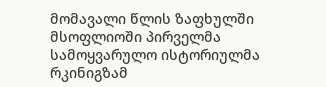მომავალი წლის ზაფხულში მსოფლიოში პირველმა სამოყვარულო ისტორიულმა რკინიგზამ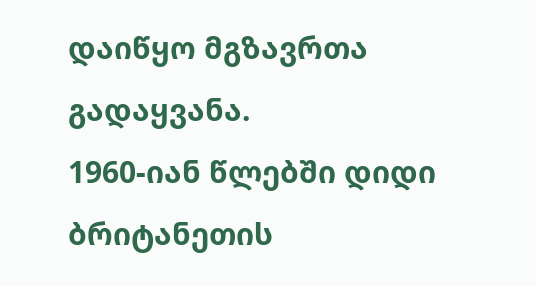დაიწყო მგზავრთა გადაყვანა.
1960-იან წლებში დიდი ბრიტანეთის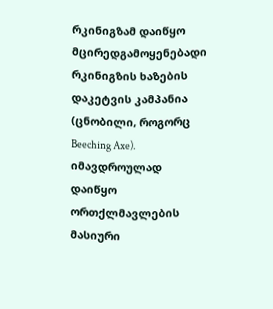რკინიგზამ დაიწყო მცირედგამოყენებადი რკინიგზის ხაზების დაკეტვის კამპანია (ცნობილი, როგორც Beeching Axe). იმავდროულად დაიწყო ორთქლმავლების მასიური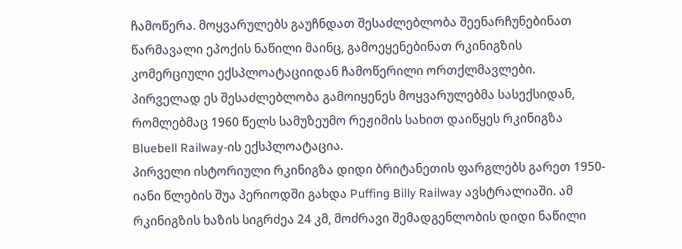ჩამოწერა. მოყვარულებს გაუჩნდათ შესაძლებლობა შეენარჩუნებინათ წარმავალი ეპოქის ნაწილი მაინც, გამოეყენებინათ რკინიგზის კომერციული ექსპლოატაციიდან ჩამოწერილი ორთქლმავლები.
პირველად ეს შესაძლებლობა გამოიყენეს მოყვარულებმა სასექსიდან, რომლებმაც 1960 წელს სამუზეუმო რეჟიმის სახით დაიწყეს რკინიგზა Bluebell Railway-ის ექსპლოატაცია.
პირველი ისტორიული რკინიგზა დიდი ბრიტანეთის ფარგლებს გარეთ 1950-იანი წლების შუა პერიოდში გახდა Puffing Billy Railway ავსტრალიაში. ამ რკინიგზის ხაზის სიგრძეა 24 კმ, მოძრავი შემადგენლობის დიდი ნაწილი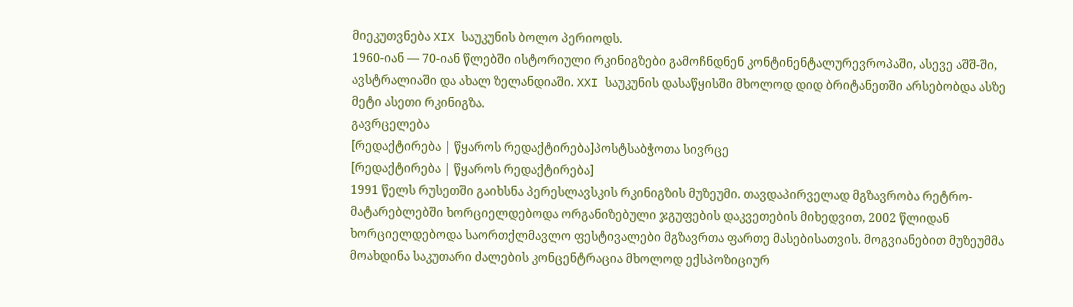მიეკუთვნება XIX საუკუნის ბოლო პერიოდს.
1960-იან — 70-იან წლებში ისტორიული რკინიგზები გამოჩნდნენ კონტინენტალურევროპაში, ასევე აშშ-ში, ავსტრალიაში და ახალ ზელანდიაში. XXI საუკუნის დასაწყისში მხოლოდ დიდ ბრიტანეთში არსებობდა ასზე მეტი ასეთი რკინიგზა.
გავრცელება
[რედაქტირება | წყაროს რედაქტირება]პოსტსაბჭოთა სივრცე
[რედაქტირება | წყაროს რედაქტირება]
1991 წელს რუსეთში გაიხსნა პერესლავსკის რკინიგზის მუზეუმი. თავდაპირველად მგზავრობა რეტრო-მატარებლებში ხორციელდებოდა ორგანიზებული ჯგუფების დაკვეთების მიხედვით, 2002 წლიდან ხორციელდებოდა საორთქლმავლო ფესტივალები მგზავრთა ფართე მასებისათვის. მოგვიანებით მუზეუმმა მოახდინა საკუთარი ძალების კონცენტრაცია მხოლოდ ექსპოზიციურ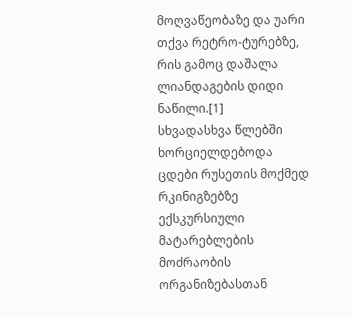მოღვაწეობაზე და უარი თქვა რეტრო-ტურებზე, რის გამოც დაშალა ლიანდაგების დიდი ნაწილი.[1]
სხვადასხვა წლებში ხორციელდებოდა ცდები რუსეთის მოქმედ რკინიგზებზე ექსკურსიული მატარებლების მოძრაობის ორგანიზებასთან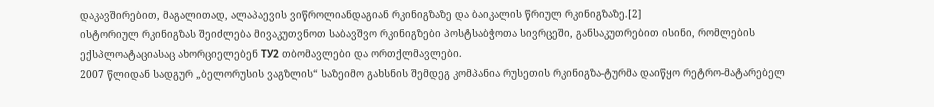დაკავშირებით, მაგალითად, ალაპაევის ვიწროლიანდაგიან რკინიგზაზე და ბაიკალის წრიულ რკინიგზაზე.[2]
ისტორიულ რკინიგზას შეიძლება მივაკუთვნოთ საბავშვო რკინიგზები პოსტსაბჭოთა სივრცეში, განსაკუთრებით ისინი, რომლების ექსპლოატაციასაც ახორციელებენ ТУ2 თბომავლები და ორთქლმავლები.
2007 წლიდან სადგურ „ბელორუსის ვაგზლის“ საზეიმო გახსნის შემდეგ კომპანია რუსეთის რკინიგზა-ტურმა დაიწყო რეტრო-მატარებელ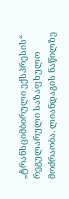„ტრანსციმბირული ექსპრესის“ რეგულარული საზაფხულო მოძრაობა. ლიანდაგის ნაწილზე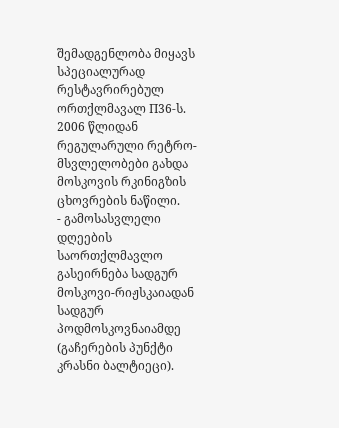შემადგენლობა მიყავს სპეციალურად რესტავრირებულ ორთქლმავალ П36-ს.
2006 წლიდან რეგულარული რეტრო-მსვლელობები გახდა მოსკოვის რკინიგზის ცხოვრების ნაწილი.
- გამოსასვლელი დღეების საორთქლმავლო გასეირნება სადგურ მოსკოვი-რიჟსკაიადან სადგურ პოდმოსკოვნაიამდე (გაჩერების პუნქტი კრასნი ბალტიეცი).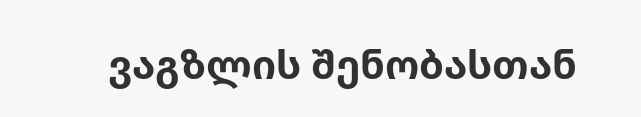ვაგზლის შენობასთან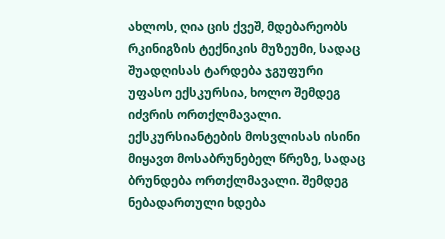ახლოს, ღია ცის ქვეშ, მდებარეობს რკინიგზის ტექნიკის მუზეუმი, სადაც შუადღისას ტარდება ჯგუფური უფასო ექსკურსია, ხოლო შემდეგ იძვრის ორთქლმავალი. ექსკურსიანტების მოსვლისას ისინი მიყავთ მოსაბრუნებელ წრეზე, სადაც ბრუნდება ორთქლმავალი. შემდეგ ნებადართული ხდება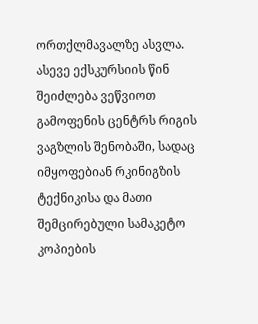ორთქლმავალზე ასვლა. ასევე ექსკურსიის წინ შეიძლება ვეწვიოთ გამოფენის ცენტრს რიგის ვაგზლის შენობაში, სადაც იმყოფებიან რკინიგზის ტექნიკისა და მათი შემცირებული სამაკეტო კოპიების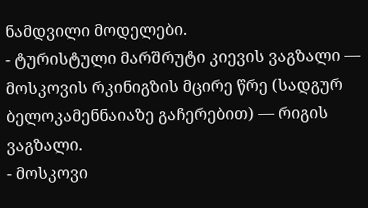ნამდვილი მოდელები.
- ტურისტული მარშრუტი კიევის ვაგზალი — მოსკოვის რკინიგზის მცირე წრე (სადგურ ბელოკამენნაიაზე გაჩერებით) — რიგის ვაგზალი.
- მოსკოვი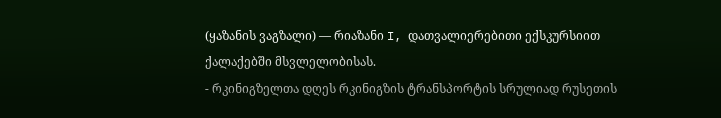(ყაზანის ვაგზალი) — რიაზანი I, დათვალიერებითი ექსკურსიით ქალაქებში მსვლელობისას.
- რკინიგზელთა დღეს რკინიგზის ტრანსპორტის სრულიად რუსეთის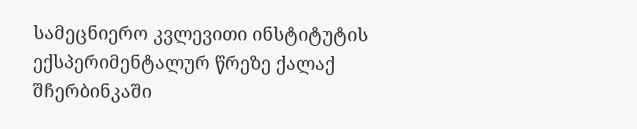სამეცნიერო კვლევითი ინსტიტუტის ექსპერიმენტალურ წრეზე ქალაქ შჩერბინკაში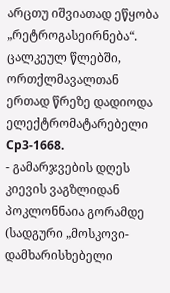არცთუ იშვიათად ეწყობა „რეტროგასეირნება“. ცალკეულ წლებში, ორთქლმავალთან ერთად წრეზე დადიოდა ელექტრომატარებელი Ср3-1668.
- გამარჯვების დღეს კიევის ვაგზლიდან პოკლონნაია გორამდე (სადგური „მოსკოვი-დამხარისხებელი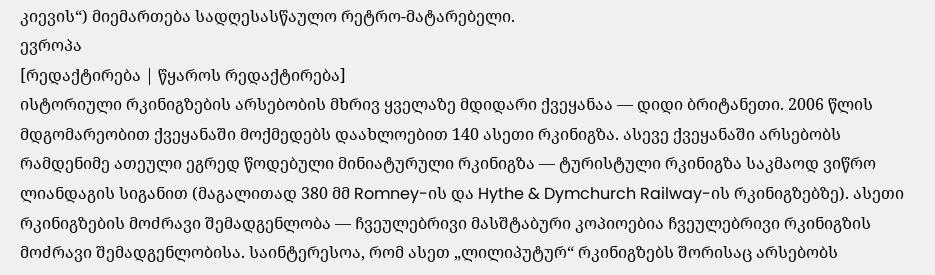კიევის“) მიემართება სადღესასწაულო რეტრო-მატარებელი.
ევროპა
[რედაქტირება | წყაროს რედაქტირება]
ისტორიული რკინიგზების არსებობის მხრივ ყველაზე მდიდარი ქვეყანაა — დიდი ბრიტანეთი. 2006 წლის მდგომარეობით ქვეყანაში მოქმედებს დაახლოებით 140 ასეთი რკინიგზა. ასევე ქვეყანაში არსებობს რამდენიმე ათეული ეგრედ წოდებული მინიატურული რკინიგზა — ტურისტული რკინიგზა საკმაოდ ვიწრო ლიანდაგის სიგანით (მაგალითად 380 მმ Romney-ის და Hythe & Dymchurch Railway-ის რკინიგზებზე). ასეთი რკინიგზების მოძრავი შემადგენლობა — ჩვეულებრივი მასშტაბური კოპიოებია ჩვეულებრივი რკინიგზის მოძრავი შემადგენლობისა. საინტერესოა, რომ ასეთ „ლილიპუტურ“ რკინიგზებს შორისაც არსებობს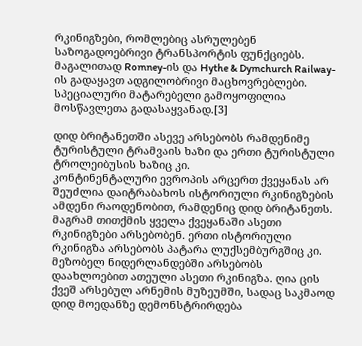რკინიგზები, რომლებიც ასრულებენ საზოგადოებრივი ტრანსპორტის ფუნქციებს. მაგალითად Romney-ის და Hythe & Dymchurch Railway-ის გადაყავთ ადგილობრივი მაცხოვრებლები. სპეციალური მატარებელი გამოყოფილია მოსწავლეთა გადასაყვანად.[3]

დიდ ბრიტანეთში ასევე არსებობს რამდენიმე ტურისტული ტრამვაის ხაზი და ერთი ტურისტული ტროლეიბუსის ხაზიც კი.
კონტინენტალური ევროპის არცერთ ქვეყანას არ შეუძლია დაიტრაბახოს ისტორიული რკინიგზების ამდენი რაოდენობით, რამდენიც დიდ ბრიტანეთს. მაგრამ თითქმის ყველა ქვეყანაში ასეთი რკინიგზები არსებობენ. ერთი ისტორიული რკინიგზა არსებობს პატარა ლუქსემბურგშიც კი. მეზობელ ნიდერლანდებში არსებობს დაახლოებით ათეული ასეთი რკინიგზა. ღია ცის ქვეშ არსებულ არნემის მუზეუმში, სადაც საკმაოდ დიდ მოედანზე დემონსტრირდება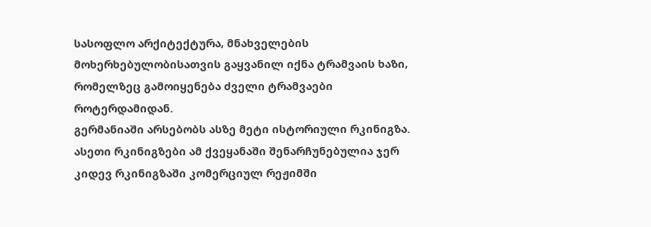სასოფლო არქიტექტურა, მნახველების მოხერხებულობისათვის გაყვანილ იქნა ტრამვაის ხაზი, რომელზეც გამოიყენება ძველი ტრამვაები როტერდამიდან.
გერმანიაში არსებობს ასზე მეტი ისტორიული რკინიგზა. ასეთი რკინიგზები ამ ქვეყანაში შენარჩუნებულია ჯერ კიდევ რკინიგზაში კომერციულ რეჟიმში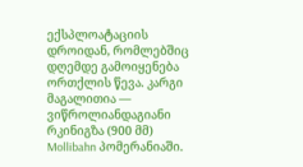ექსპლოატაციის დროიდან, რომლებშიც დღემდე გამოიყენება ორთქლის წევა. კარგი მაგალითია — ვიწროლიანდაგიანი რკინიგზა (900 მმ) Mollibahn პომერანიაში.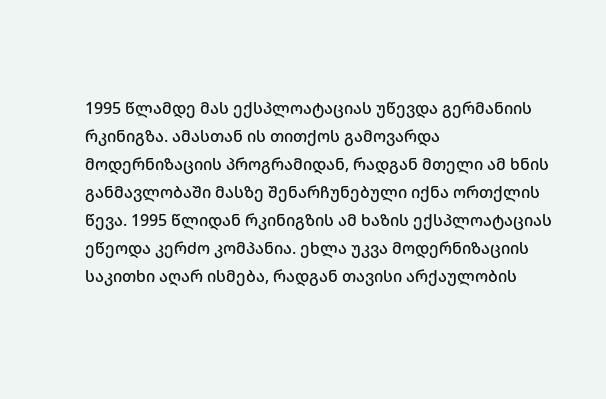1995 წლამდე მას ექსპლოატაციას უწევდა გერმანიის რკინიგზა. ამასთან ის თითქოს გამოვარდა მოდერნიზაციის პროგრამიდან, რადგან მთელი ამ ხნის განმავლობაში მასზე შენარჩუნებული იქნა ორთქლის წევა. 1995 წლიდან რკინიგზის ამ ხაზის ექსპლოატაციას ეწეოდა კერძო კომპანია. ეხლა უკვა მოდერნიზაციის საკითხი აღარ ისმება, რადგან თავისი არქაულობის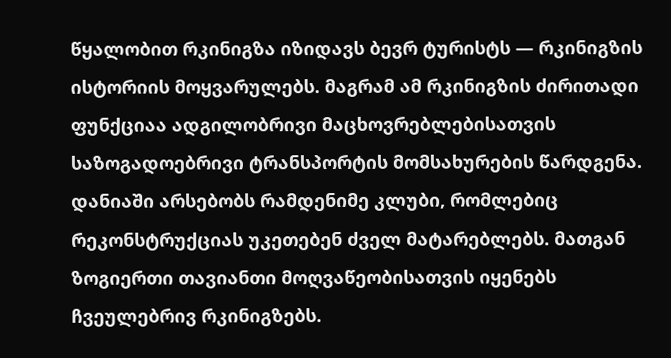წყალობით რკინიგზა იზიდავს ბევრ ტურისტს — რკინიგზის ისტორიის მოყვარულებს. მაგრამ ამ რკინიგზის ძირითადი ფუნქციაა ადგილობრივი მაცხოვრებლებისათვის საზოგადოებრივი ტრანსპორტის მომსახურების წარდგენა.
დანიაში არსებობს რამდენიმე კლუბი, რომლებიც რეკონსტრუქციას უკეთებენ ძველ მატარებლებს. მათგან ზოგიერთი თავიანთი მოღვაწეობისათვის იყენებს ჩვეულებრივ რკინიგზებს.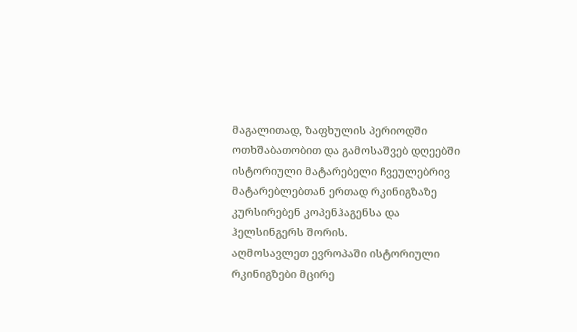მაგალითად, ზაფხულის პერიოდში ოთხშაბათობით და გამოსაშვებ დღეებში ისტორიული მატარებელი ჩვეულებრივ მატარებლებთან ერთად რკინიგზაზე კურსირებენ კოპენჰაგენსა და ჰელსინგერს შორის.
აღმოსავლეთ ევროპაში ისტორიული რკინიგზები მცირე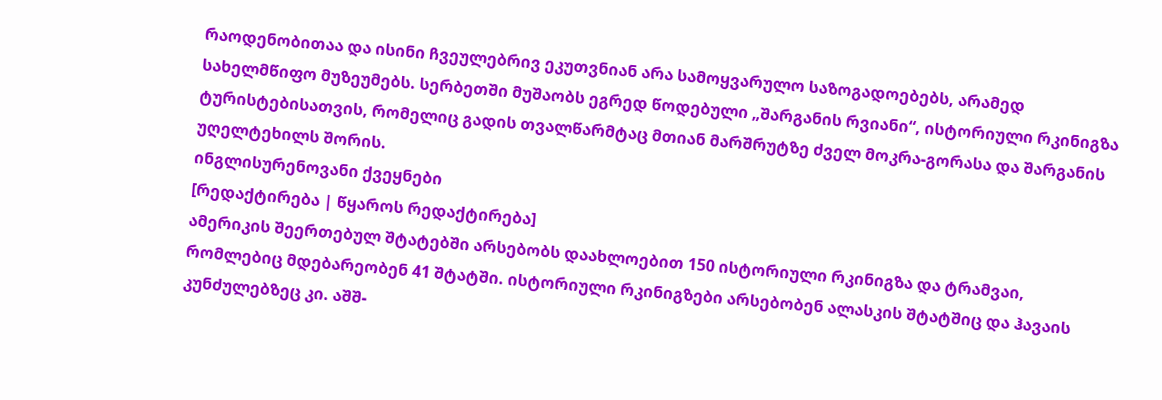რაოდენობითაა და ისინი ჩვეულებრივ ეკუთვნიან არა სამოყვარულო საზოგადოებებს, არამედ სახელმწიფო მუზეუმებს. სერბეთში მუშაობს ეგრედ წოდებული „შარგანის რვიანი“, ისტორიული რკინიგზა ტურისტებისათვის, რომელიც გადის თვალწარმტაც მთიან მარშრუტზე ძველ მოკრა-გორასა და შარგანის უღელტეხილს შორის.
ინგლისურენოვანი ქვეყნები
[რედაქტირება | წყაროს რედაქტირება]
ამერიკის შეერთებულ შტატებში არსებობს დაახლოებით 150 ისტორიული რკინიგზა და ტრამვაი, რომლებიც მდებარეობენ 41 შტატში. ისტორიული რკინიგზები არსებობენ ალასკის შტატშიც და ჰავაის კუნძულებზეც კი. აშშ-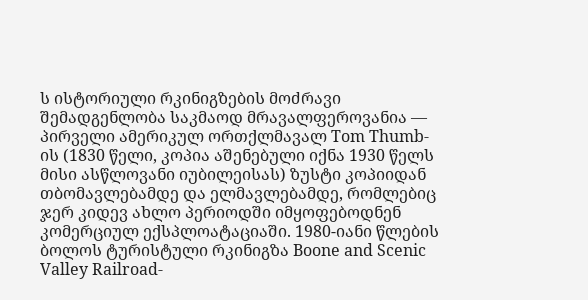ს ისტორიული რკინიგზების მოძრავი შემადგენლობა საკმაოდ მრავალფეროვანია — პირველი ამერიკულ ორთქლმავალ Tom Thumb-ის (1830 წელი, კოპია აშენებული იქნა 1930 წელს მისი ასწლოვანი იუბილეისას) ზუსტი კოპიიდან თბომავლებამდე და ელმავლებამდე, რომლებიც ჯერ კიდევ ახლო პერიოდში იმყოფებოდნენ კომერციულ ექსპლოატაციაში. 1980-იანი წლების ბოლოს ტურისტული რკინიგზა Boone and Scenic Valley Railroad-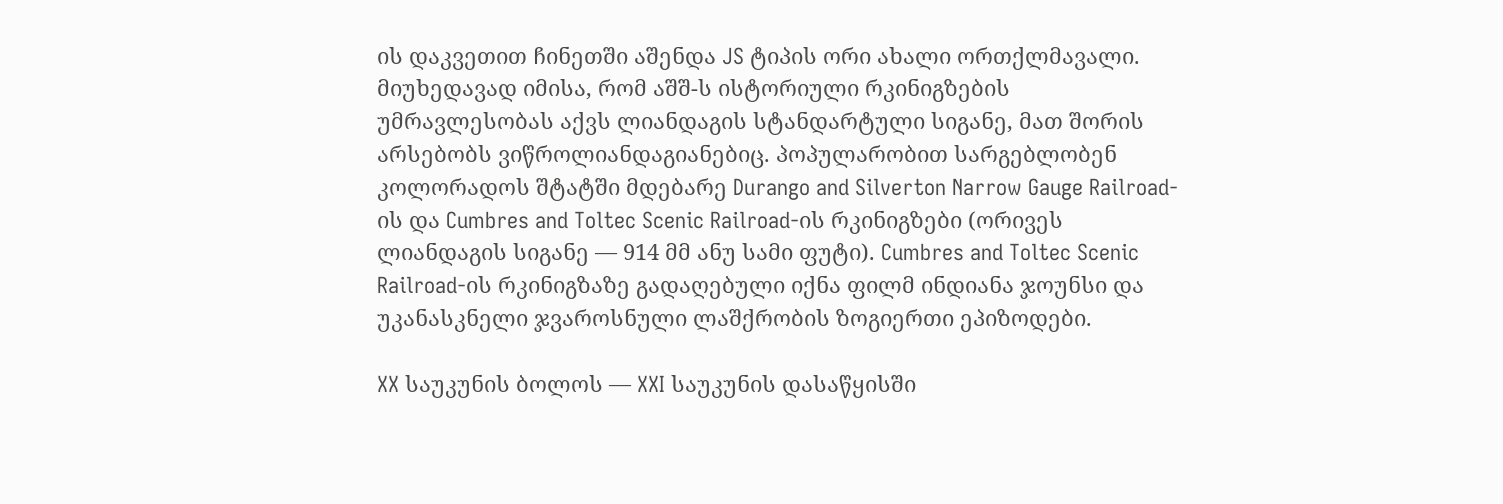ის დაკვეთით ჩინეთში აშენდა JS ტიპის ორი ახალი ორთქლმავალი.
მიუხედავად იმისა, რომ აშშ-ს ისტორიული რკინიგზების უმრავლესობას აქვს ლიანდაგის სტანდარტული სიგანე, მათ შორის არსებობს ვიწროლიანდაგიანებიც. პოპულარობით სარგებლობენ კოლორადოს შტატში მდებარე Durango and Silverton Narrow Gauge Railroad-ის და Cumbres and Toltec Scenic Railroad-ის რკინიგზები (ორივეს ლიანდაგის სიგანე — 914 მმ ანუ სამი ფუტი). Cumbres and Toltec Scenic Railroad-ის რკინიგზაზე გადაღებული იქნა ფილმ ინდიანა ჯოუნსი და უკანასკნელი ჯვაროსნული ლაშქრობის ზოგიერთი ეპიზოდები.

XX საუკუნის ბოლოს — XXI საუკუნის დასაწყისში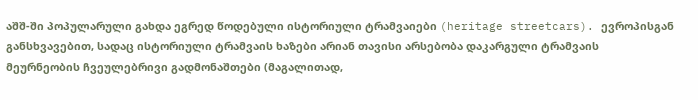აშშ-ში პოპულარული გახდა ეგრედ წოდებული ისტორიული ტრამვაიები (heritage streetcars). ევროპისგან განსხვავებით, სადაც ისტორიული ტრამვაის ხაზები არიან თავისი არსებობა დაკარგული ტრამვაის მეურნეობის ჩვეულებრივი გადმონაშთები (მაგალითად,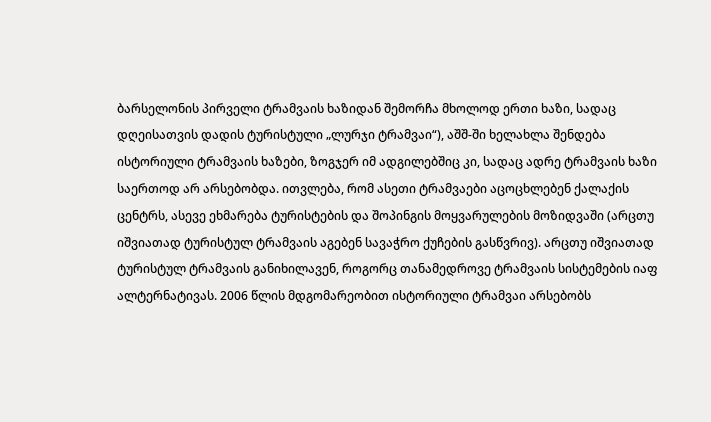ბარსელონის პირველი ტრამვაის ხაზიდან შემორჩა მხოლოდ ერთი ხაზი, სადაც დღეისათვის დადის ტურისტული „ლურჯი ტრამვაი“), აშშ-ში ხელახლა შენდება ისტორიული ტრამვაის ხაზები, ზოგჯერ იმ ადგილებშიც კი, სადაც ადრე ტრამვაის ხაზი საერთოდ არ არსებობდა. ითვლება, რომ ასეთი ტრამვაები აცოცხლებენ ქალაქის ცენტრს, ასევე ეხმარება ტურისტების და შოპინგის მოყვარულების მოზიდვაში (არცთუ იშვიათად ტურისტულ ტრამვაის აგებენ სავაჭრო ქუჩების გასწვრივ). არცთუ იშვიათად ტურისტულ ტრამვაის განიხილავენ, როგორც თანამედროვე ტრამვაის სისტემების იაფ ალტერნატივას. 2006 წლის მდგომარეობით ისტორიული ტრამვაი არსებობს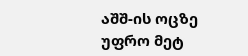აშშ-ის ოცზე უფრო მეტ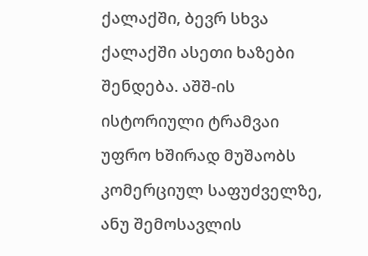ქალაქში, ბევრ სხვა ქალაქში ასეთი ხაზები შენდება. აშშ-ის ისტორიული ტრამვაი უფრო ხშირად მუშაობს კომერციულ საფუძველზე, ანუ შემოსავლის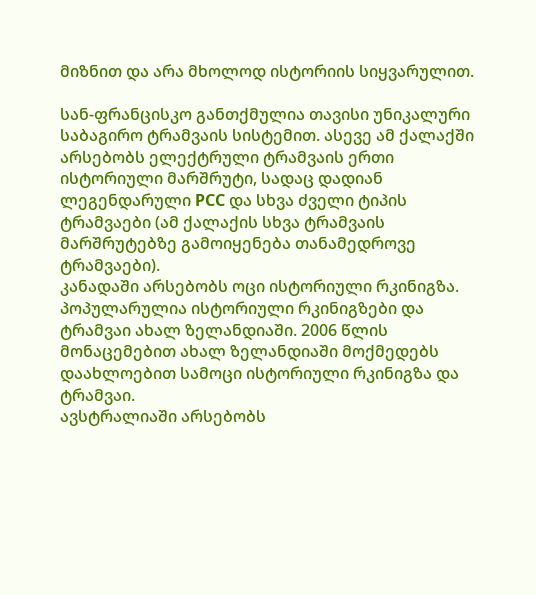მიზნით და არა მხოლოდ ისტორიის სიყვარულით.

სან-ფრანცისკო განთქმულია თავისი უნიკალური საბაგირო ტრამვაის სისტემით. ასევე ამ ქალაქში არსებობს ელექტრული ტრამვაის ერთი ისტორიული მარშრუტი, სადაც დადიან ლეგენდარული PCC და სხვა ძველი ტიპის ტრამვაები (ამ ქალაქის სხვა ტრამვაის მარშრუტებზე გამოიყენება თანამედროვე ტრამვაები).
კანადაში არსებობს ოცი ისტორიული რკინიგზა.
პოპულარულია ისტორიული რკინიგზები და ტრამვაი ახალ ზელანდიაში. 2006 წლის მონაცემებით ახალ ზელანდიაში მოქმედებს დაახლოებით სამოცი ისტორიული რკინიგზა და ტრამვაი.
ავსტრალიაში არსებობს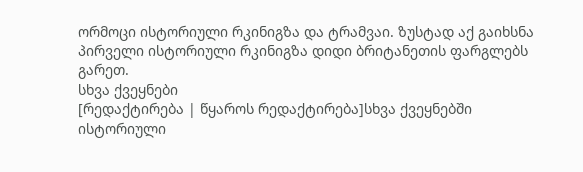ორმოცი ისტორიული რკინიგზა და ტრამვაი. ზუსტად აქ გაიხსნა პირველი ისტორიული რკინიგზა დიდი ბრიტანეთის ფარგლებს გარეთ.
სხვა ქვეყნები
[რედაქტირება | წყაროს რედაქტირება]სხვა ქვეყნებში ისტორიული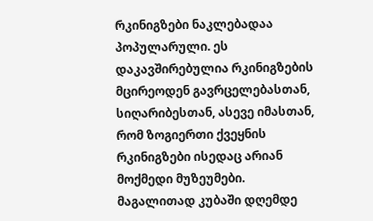რკინიგზები ნაკლებადაა პოპულარული. ეს დაკავშირებულია რკინიგზების მცირეოდენ გავრცელებასთან, სიღარიბესთან, ასევე იმასთან, რომ ზოგიერთი ქვეყნის რკინიგზები ისედაც არიან მოქმედი მუზეუმები. მაგალითად კუბაში დღემდე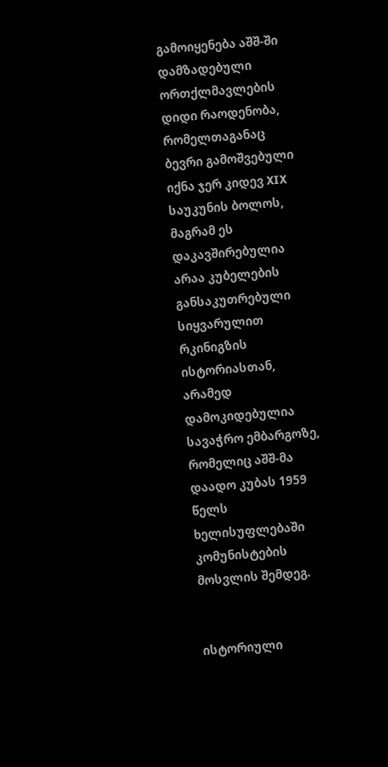გამოიყენება აშშ-ში დამზადებული ორთქლმავლების დიდი რაოდენობა, რომელთაგანაც ბევრი გამოშვებული იქნა ჯერ კიდევ XIX საუკუნის ბოლოს, მაგრამ ეს დაკავშირებულია არაა კუბელების განსაკუთრებული სიყვარულით რკინიგზის ისტორიასთან, არამედ დამოკიდებულია სავაჭრო ემბარგოზე, რომელიც აშშ-მა დაადო კუბას 1959 წელს ხელისუფლებაში კომუნისტების მოსვლის შემდეგ.


ისტორიული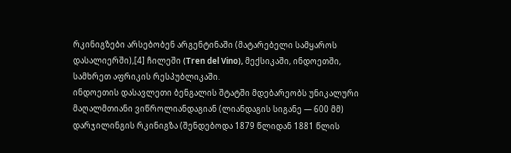რკინიგზები არსებობენ არგენტინაში (მატარებელი სამყაროს დასალიერში),[4] ჩილეში (Tren del Vino), მექსიკაში, ინდოეთში, სამხრეთ აფრიკის რესპუბლიკაში.
ინდოეთის დასავლეთი ბენგალის შტატში მდებარეობს უნიკალური მაღალმთიანი ვიწროლიანდაგიან (ლიანდაგის სიგანე — 600 მმ) დარჯილინგის რკინიგზა (შენდებოდა 1879 წლიდან 1881 წლის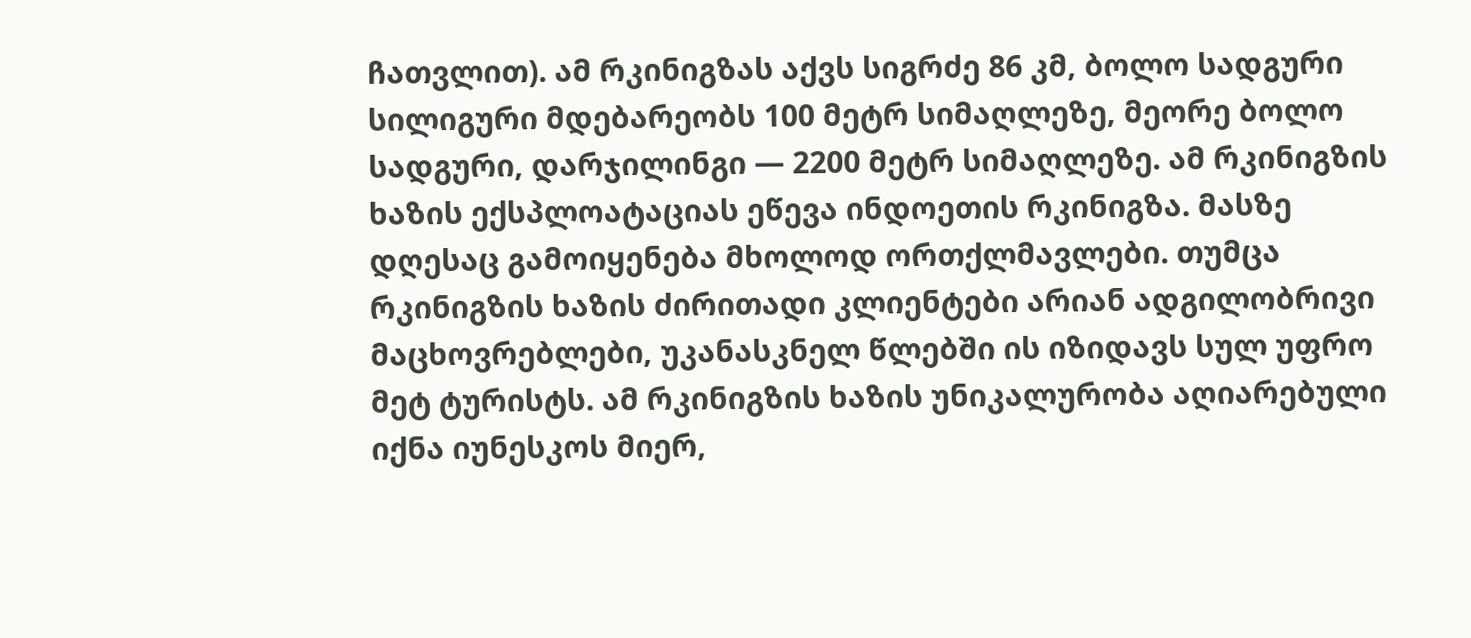ჩათვლით). ამ რკინიგზას აქვს სიგრძე 86 კმ, ბოლო სადგური სილიგური მდებარეობს 100 მეტრ სიმაღლეზე, მეორე ბოლო სადგური, დარჯილინგი — 2200 მეტრ სიმაღლეზე. ამ რკინიგზის ხაზის ექსპლოატაციას ეწევა ინდოეთის რკინიგზა. მასზე დღესაც გამოიყენება მხოლოდ ორთქლმავლები. თუმცა რკინიგზის ხაზის ძირითადი კლიენტები არიან ადგილობრივი მაცხოვრებლები, უკანასკნელ წლებში ის იზიდავს სულ უფრო მეტ ტურისტს. ამ რკინიგზის ხაზის უნიკალურობა აღიარებული იქნა იუნესკოს მიერ,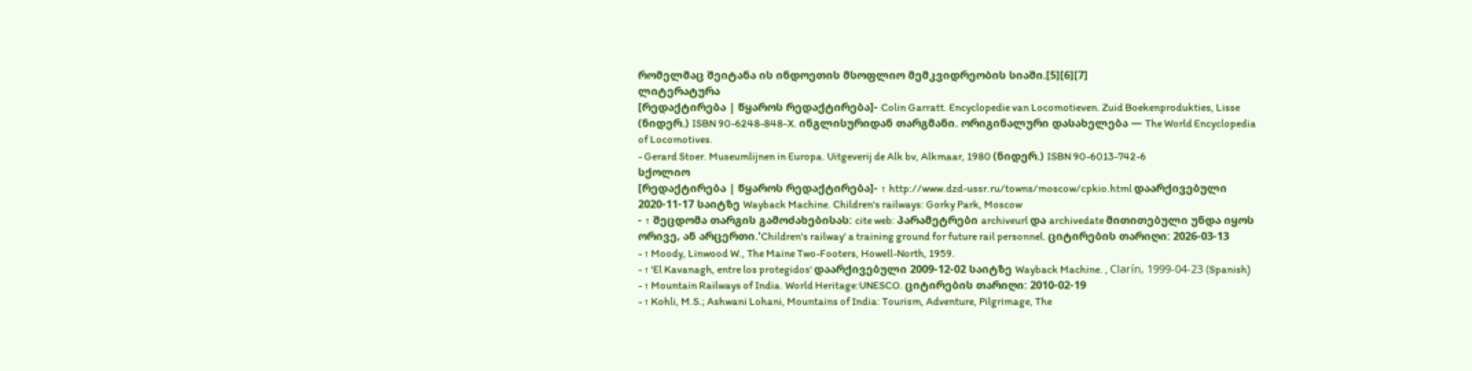რომელმაც შეიტანა ის ინდოეთის მსოფლიო მემკვიდრეობის სიაში.[5][6][7]
ლიტერატურა
[რედაქტირება | წყაროს რედაქტირება]- Colin Garratt. Encyclopedie van Locomotieven. Zuid Boekenprodukties, Lisse (ნიდერ.) ISBN 90-6248-848-X. ინგლისურიდან თარგმანი. ორიგინალური დასახელება — The World Encyclopedia of Locomotives.
- Gerard Stoer. Museumlijnen in Europa. Uitgeverij de Alk bv, Alkmaar, 1980 (ნიდერ.) ISBN 90-6013-742-6
სქოლიო
[რედაქტირება | წყაროს რედაქტირება]- ↑ http://www.dzd-ussr.ru/towns/moscow/cpkio.html დაარქივებული 2020-11-17 საიტზე Wayback Machine. Children's railways: Gorky Park, Moscow
- ↑ შეცდომა თარგის გამოძახებისას: cite web: პარამეტრები archiveurl და archivedate მითითებული უნდა იყოს ორივე, ან არცერთი.'Children's railway' a training ground for future rail personnel. ციტირების თარიღი: 2026-03-13
- ↑ Moody, Linwood W., The Maine Two-Footers, Howell-North, 1959.
- ↑ 'El Kavanagh, entre los protegidos' დაარქივებული 2009-12-02 საიტზე Wayback Machine. , Clarín, 1999-04-23 (Spanish)
- ↑ Mountain Railways of India. World Heritage:UNESCO. ციტირების თარიღი: 2010-02-19
- ↑ Kohli, M.S.; Ashwani Lohani, Mountains of India: Tourism, Adventure, Pilgrimage, The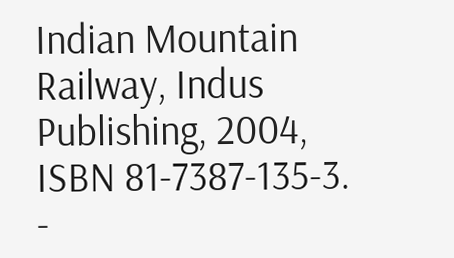Indian Mountain Railway, Indus Publishing, 2004, ISBN 81-7387-135-3.
-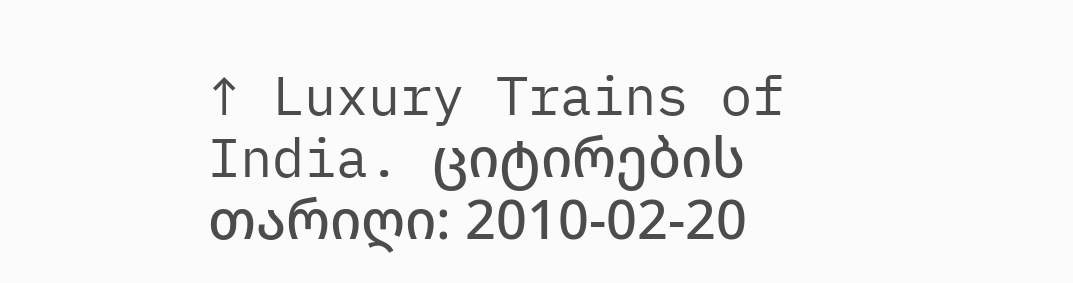↑ Luxury Trains of India. ციტირების თარიღი: 2010-02-20